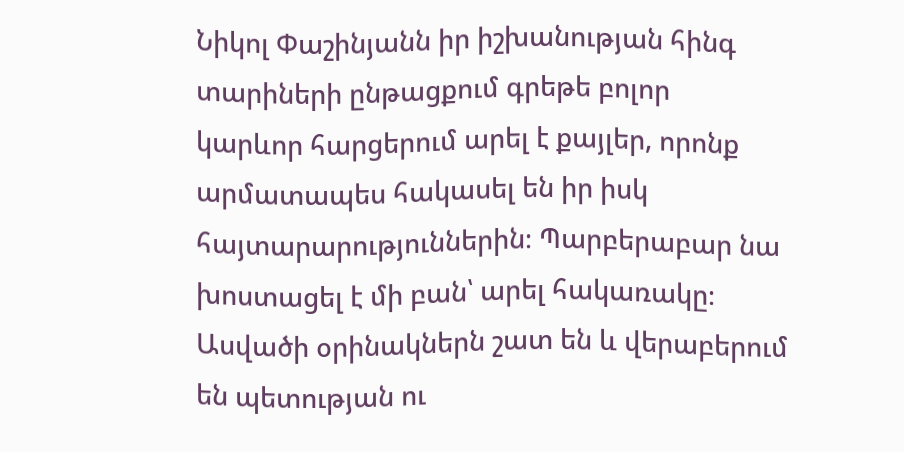Նիկոլ Փաշինյանն իր իշխանության հինգ տարիների ընթացքում գրեթե բոլոր
կարևոր հարցերում արել է քայլեր, որոնք արմատապես հակասել են իր իսկ
հայտարարություններին։ Պարբերաբար նա խոստացել է մի բան՝ արել հակառակը։
Ասվածի օրինակներն շատ են և վերաբերում են պետության ու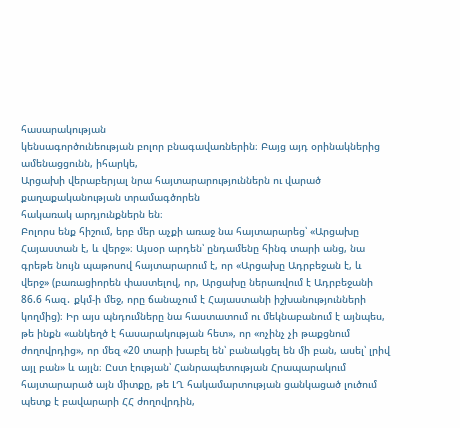հասարակության
կենսագործունեության բոլոր բնագավառներին։ Բայց այդ օրինակներից ամենացցունն, իհարկե,
Արցախի վերաբերյալ նրա հայտարարություններն ու վարած քաղաքականության տրամագծորեն
հակառակ արդյունքներն են։
Բոլորս ենք հիշում, երբ մեր աչքի առաջ նա հայտարարեց՝ «Արցախը Հայաստան է, և վերջ»։ Այսօր արդեն՝ ընդամենը հինգ տարի անց, նա գրեթե նույն պաթոսով հայտարարում է, որ «Արցախը Ադրբեջան է, և վերջ» (բառացիորեն փաստելով, որ, Արցախը ներառվում է Ադրբեջանի 86.6 հազ․ քկմ-ի մեջ, որը ճանաչում է Հայաստանի իշխանությունների կողմից)։ Իր այս պնդումները նա հաստատում ու մեկնաբանում է այնպես, թե ինքն «անկեղծ է հասարակության հետ», որ «ոչինչ չի թաքցնում ժողովրդից», որ մեզ «20 տարի խաբել են՝ բանակցել են մի բան, ասել՝ լրիվ այլ բան» և այլն։ Ըստ էության՝ Հանրապետության Հրապարակում հայտարարած այն միտքը, թե ԼՂ հակամարտության ցանկացած լուծում պետք է բավարարի ՀՀ ժողովրդին,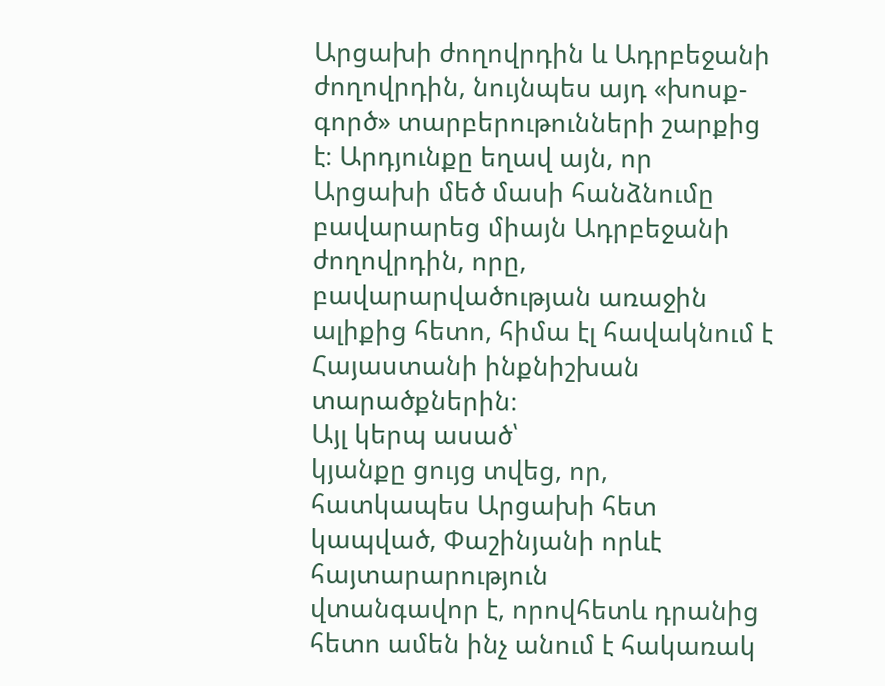Արցախի ժողովրդին և Ադրբեջանի ժողովրդին, նույնպես այդ «խոսք-գործ» տարբերութունների շարքից է։ Արդյունքը եղավ այն, որ Արցախի մեծ մասի հանձնումը բավարարեց միայն Ադրբեջանի ժողովրդին, որը, բավարարվածության առաջին ալիքից հետո, հիմա էլ հավակնում է Հայաստանի ինքնիշխան տարածքներին։
Այլ կերպ ասած՝
կյանքը ցույց տվեց, որ, հատկապես Արցախի հետ կապված, Փաշինյանի որևէ հայտարարություն
վտանգավոր է, որովհետև դրանից հետո ամեն ինչ անում է հակառակ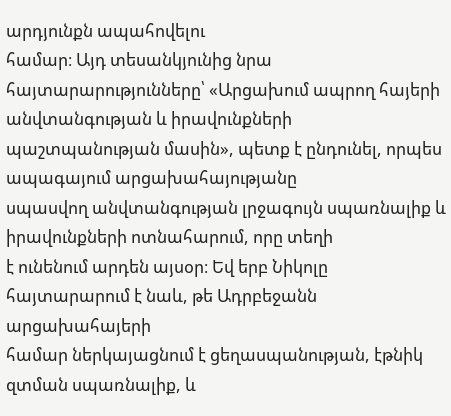արդյունքն ապահովելու
համար։ Այդ տեսանկյունից նրա հայտարարությունները՝ «Արցախում ապրող հայերի
անվտանգության և իրավունքների պաշտպանության մասին», պետք է ընդունել, որպես ապագայում արցախահայությանը
սպասվող անվտանգության լրջագույն սպառնալիք և իրավունքների ոտնահարում, որը տեղի
է ունենում արդեն այսօր։ Եվ երբ Նիկոլը հայտարարում է նաև, թե Ադրբեջանն արցախահայերի
համար ներկայացնում է ցեղասպանության, էթնիկ զտման սպառնալիք, և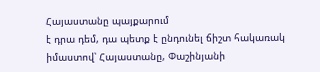Հայաստանը պայքարում
է դրա դեմ, դա պետք է ընդունել ճիշտ հակառակ իմաստով՝ Հայաստանը, Փաշինյանի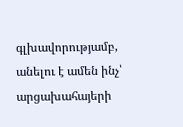գլխավորությամբ, անելու է ամեն ինչ՝ արցախահայերի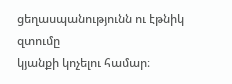ցեղասպանությունն ու էթնիկ զտումը
կյանքի կոչելու համար։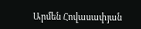Արմեն Հովասափյան